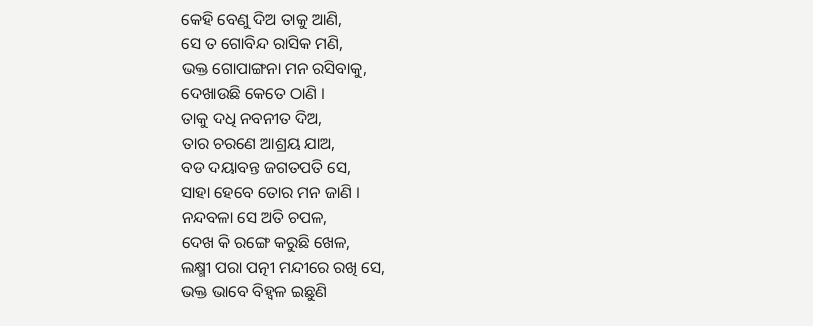କେହି ବେଣୁ ଦିଅ ତାକୁ ଆଣି,
ସେ ତ ଗୋବିନ୍ଦ ରାସିକ ମଣି,
ଭକ୍ତ ଗୋପାଙ୍ଗନା ମନ ରସିବାକୁ,
ଦେଖାଉଛି କେତେ ଠାଣି ।
ତାକୁ ଦଧି ନବନୀତ ଦିଅ,
ତାର ଚରଣେ ଆଶ୍ରୟ ଯାଅ,
ବଡ ଦୟାବନ୍ତ ଜଗତପତି ସେ,
ସାହା ହେବେ ତୋର ମନ ଜାଣି ।
ନନ୍ଦବଳା ସେ ଅତି ଚପଳ,
ଦେଖ କି ରଙ୍ଗେ କରୁଛି ଖେଳ,
ଲକ୍ଷ୍ମୀ ପରା ପତ୍ନୀ ମନ୍ଦୀରେ ରଖି ସେ,
ଭକ୍ତ ଭାବେ ବିହ୍ଵଳ ଇଛୁଣି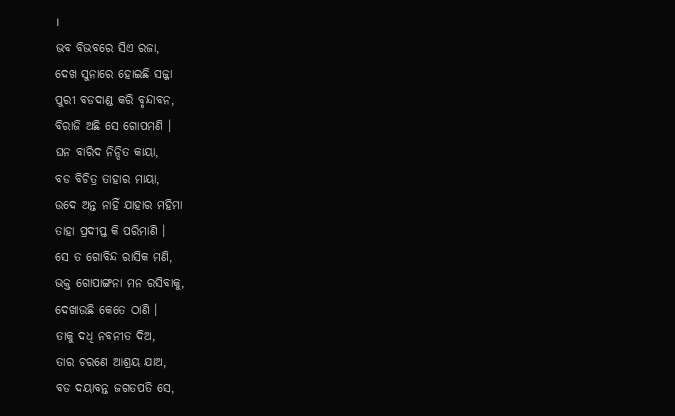।
ଭବ ବିଭବରେ ସିଏ ରଜା,
ଦେଖ ସୁନାରେ ହୋଇଛି ସଜ୍ଜା
ପୁରୀ ବଡଦାଣ୍ଡ କରି ବୃନ୍ଦାବନ,
ବିରାଜି ଅଛି ସେ ଗୋପମଣି ।
ଘନ ବାରିଦ ନିନ୍ଦିତ କାୟା,
ବଡ ବିଚିତ୍ର ତାହାର ମାୟା,
ଉଦେ ଅନ୍ତ ନାହିଁ ଯାହାର ମହିମା
ତାହା ପ୍ରଦୀପ୍ତ କି ପରିମାଣି ।
ସେ ତ ଗୋବିନ୍ଦ ରାସିକ ମଣି,
ଭକ୍ତ ଗୋପାଙ୍ଗନା ମନ ରସିବାକୁ,
ଦେଖାଉଛି କେତେ ଠାଣି ।
ତାକୁ ଦଧି ନବନୀତ ଦିଅ,
ତାର ଚରଣେ ଆଶ୍ରୟ ଯାଅ,
ବଡ ଦୟାବନ୍ତ ଜଗତପତି ସେ,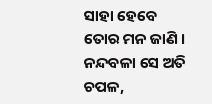ସାହା ହେବେ ତୋର ମନ ଜାଣି ।
ନନ୍ଦବଳା ସେ ଅତି ଚପଳ,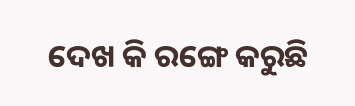ଦେଖ କି ରଙ୍ଗେ କରୁଛି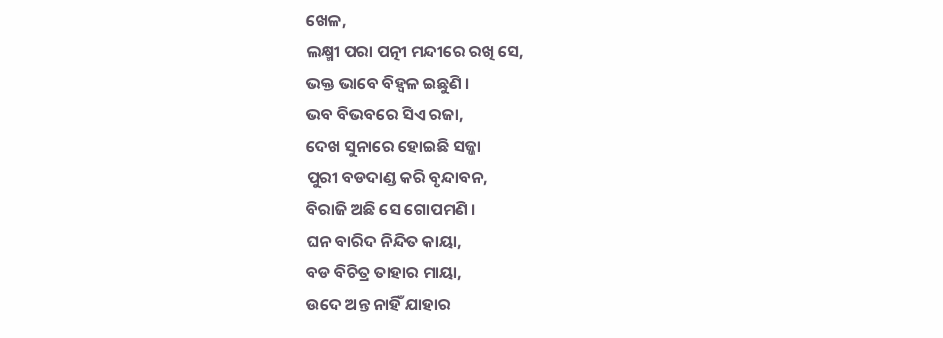ଖେଳ,
ଲକ୍ଷ୍ମୀ ପରା ପତ୍ନୀ ମନ୍ଦୀରେ ରଖି ସେ,
ଭକ୍ତ ଭାବେ ବିହ୍ଵଳ ଇଛୁଣି ।
ଭବ ବିଭବରେ ସିଏ ରଜା,
ଦେଖ ସୁନାରେ ହୋଇଛି ସଜ୍ଜା
ପୁରୀ ବଡଦାଣ୍ଡ କରି ବୃନ୍ଦାବନ,
ବିରାଜି ଅଛି ସେ ଗୋପମଣି ।
ଘନ ବାରିଦ ନିନ୍ଦିତ କାୟା,
ବଡ ବିଚିତ୍ର ତାହାର ମାୟା,
ଉଦେ ଅନ୍ତ ନାହିଁ ଯାହାର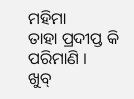ମହିମା
ତାହା ପ୍ରଦୀପ୍ତ କି ପରିମାଣି ।
ଖୁବ୍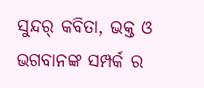ସୁନ୍ଦର୍ କବିତା, ଭକ୍ତ ଓ ଭଗବାନଙ୍କ ସମ୍ପର୍କ ର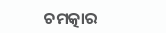ଚମତ୍କାର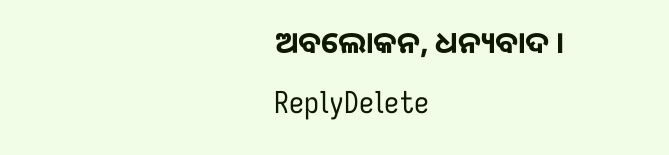ଅବଲୋକନ, ଧନ୍ୟବାଦ ।
ReplyDelete